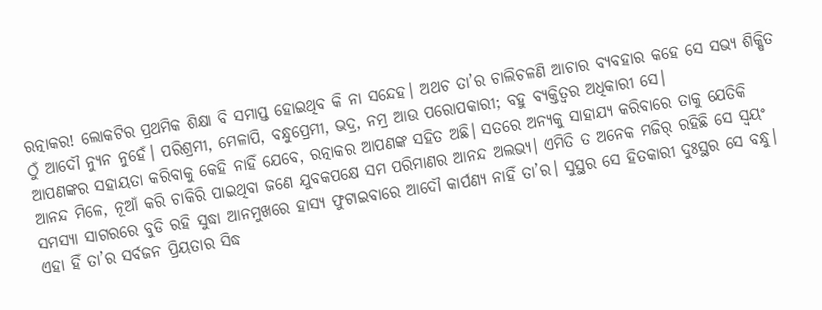ରତ୍ନାକର! ଲୋକଟିର ପ୍ରଥମିକ ଶିକ୍ଷା ବି ସମାପ୍ତ ହୋଇଥିବ କି ନା ସନ୍ଦେହ। ଅଥଚ ତା’ର ଚାଲିଚଳଣି ଆଚାର ବ୍ୟବହାର କହେ ସେ ସଭ୍ୟ ଶିକ୍ଷିତ ଠୁଁ ଆଦୌ ନ୍ୟୁନ ନୁହେଁ। ପରିଶ୍ରମୀ, ମେଳାପି, ବନ୍ଧୁପ୍ରେମୀ, ଭଦ୍ର, ନମ୍ର ଆଉ ପରୋପକାରୀ; ବହୁ ବ୍ୟକ୍ତିତ୍ୱର ଅଧିକାରୀ ସେ।
ଆପଣଙ୍କର ସହାୟତା କରିବାକୁ କେହି ନାହିଁ ଯେବେ, ରତ୍ନାକର ଆପଣଙ୍କ ସହିତ ଅଛି। ସତରେ ଅନ୍ୟକୁ ସାହାଯ୍ୟ କରିବାରେ ତାକୁ ଯେତିକି ଆନନ୍ଦ ମିଳେ, ନୂଆଁ କରି ଚାକିରି ପାଇଥିବା ଜଣେ ଯୁବକପକ୍ଷେ ସମ ପରିମାଣର ଆନନ୍ଦ ଅଲଭ୍ୟ। ଏମିତି ତ ଅନେକ ମଜିର୍ ରହିଛି ସେ ସ୍ୱୟଂ ସମସ୍ୟା ସାଗରରେ ବୁଡି ରହି ସୁଦ୍ଧା ଆନମୁଖରେ ହାସ୍ୟ ଫୁଟାଇବାରେ ଆଦୌ କାର୍ପଣ୍ୟ ନାହିଁ ତା’ର। ସୁସ୍ଥର ସେ ହିତକାରୀ ଦୁଃସ୍ଥର ସେ ବନ୍ଧୁ। ଏହା ହିଁ ତା’ର ସର୍ବଜନ ପ୍ରିୟତାର ସିଦ୍ଧ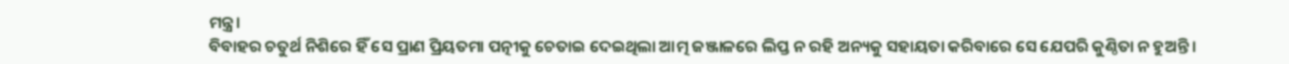ମନ୍ତ୍ର।
ବିବାହର ଚତୁର୍ଥ ନିଶିରେ ହିଁ ସେ ପ୍ରାଣ ପ୍ରିୟତମା ପତ୍ନୀକୁ ଚେତାଇ ଦେଇଥିଲା ଆତ୍ମ ଜଞ୍ଜାଳରେ ଲିପ୍ତ ନ ରହି ଅନ୍ୟକୁ ସହାୟତା କରିବାରେ ସେ ଯେପରି କୁଣ୍ଠିତା ନ ହୁଅନ୍ତି।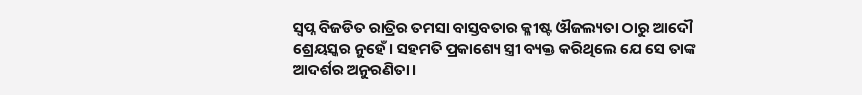ସ୍ୱପ୍ନ ବିଜଡିତ ରାତ୍ରିର ତମସା ବାସ୍ତବତାର କ୍ଳୀଷ୍ଟ ଔଜଲ୍ୟତା ଠାରୁ ଆଦୌ ଶ୍ରେୟସ୍କର ନୁହେଁ। ସହମତି ପ୍ରକାଶ୍ୟେ ସ୍ତ୍ରୀ ବ୍ୟକ୍ତ କରିଥିଲେ ଯେ ସେ ତାଙ୍କ ଆଦର୍ଶର ଅନୁରଣିତା।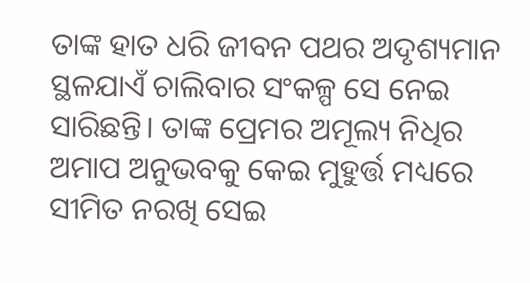ତାଙ୍କ ହାତ ଧରି ଜୀବନ ପଥର ଅଦୃଶ୍ୟମାନ ସ୍ଥଳଯାଏଁ ଚାଲିବାର ସଂକଳ୍ପ ସେ ନେଇ ସାରିଛନ୍ତି। ତାଙ୍କ ପ୍ରେମର ଅମୂଲ୍ୟ ନିଧିର ଅମାପ ଅନୁଭବକୁ କେଇ ମୁହୁର୍ତ୍ତ ମଧ୍ୟରେ ସୀମିତ ନରଖି ସେଇ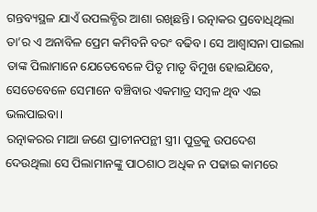ଗନ୍ତବ୍ୟସ୍ଥଳ ଯାଏଁ ଉପଲବ୍ଧିର ଆଶା ରଖିଛନ୍ତି। ରତ୍ନାକର ପ୍ରବୋଧିଥିଲା ତା’ର ଏ ଅନାବିଳ ପ୍ରେମ କମିବନି ବରଂ ବଢିବ। ସେ ଆଶ୍ୱାସନା ପାଇଲା ତାଙ୍କ ପିଲାମାନେ ଯେତେବେଳେ ପିତୃ ମାତୃ ବିମୁଖ ହୋଇଯିବେ, ସେତେବେଳେ ସେମାନେ ବଞ୍ଚିବାର ଏକମାତ୍ର ସମ୍ବଳ ଥିବ ଏଇ ଭଲପାଇବା।
ରତ୍ନାକରର ମାଆ ଜଣେ ପ୍ରାଚୀନପନ୍ଥୀ ସ୍ତ୍ରୀ। ପୁତ୍ରକୁ ଉପଦେଶ ଦେଉଥିଲା ସେ ପିଲାମାନଙ୍କୁ ପାଠଶାଠ ଅଧିକ ନ ପଢାଇ କାମରେ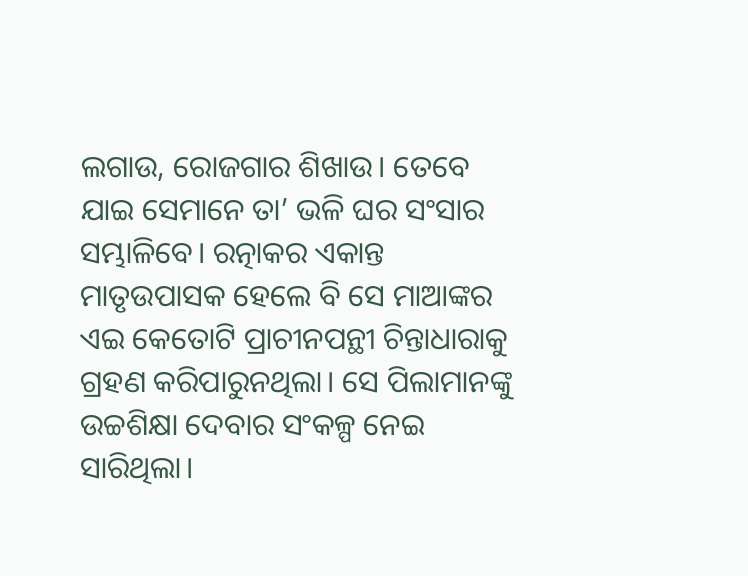ଲଗାଉ, ରୋଜଗାର ଶିଖାଉ। ତେବେ ଯାଇ ସେମାନେ ତା’ ଭଳି ଘର ସଂସାର ସମ୍ଭାଳିବେ। ରତ୍ନାକର ଏକାନ୍ତ ମାତୃଉପାସକ ହେଲେ ବି ସେ ମାଆଙ୍କର ଏଇ କେତୋଟି ପ୍ରାଚୀନପନ୍ଥୀ ଚିନ୍ତାଧାରାକୁ ଗ୍ରହଣ କରିପାରୁନଥିଲା। ସେ ପିଲାମାନଙ୍କୁ ଉଚ୍ଚଶିକ୍ଷା ଦେବାର ସଂକଳ୍ପ ନେଇ ସାରିଥିଲା।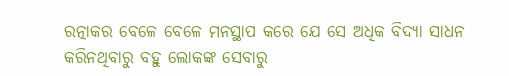ରତ୍ନାକର ବେଳେ ବେଳେ ମନସ୍ଥାପ କରେ ଯେ ସେ ଅଧିକ ବିଦ୍ୟା ସାଧନ କରିନଥିବାରୁ ବହୁ ଲୋକଙ୍କ ସେବାରୁ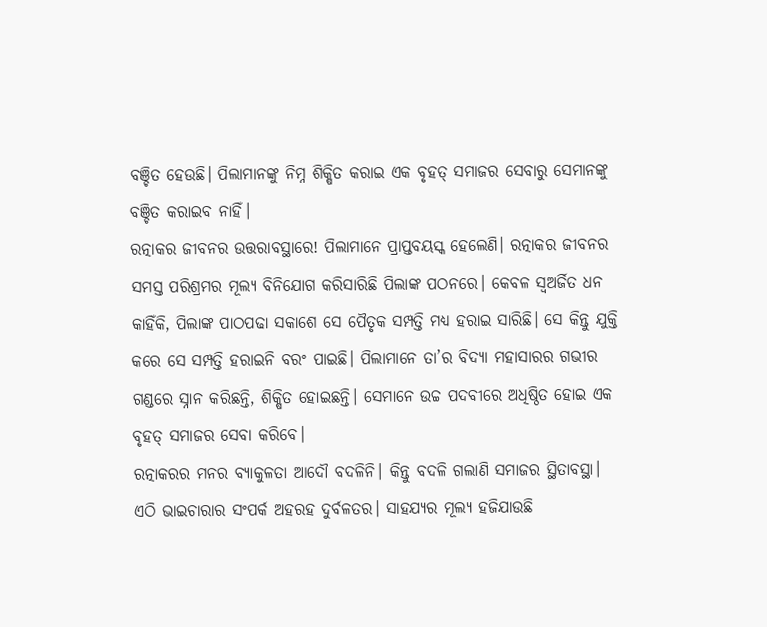ବଞ୍ଚିତ ହେଉଛି। ପିଲାମାନଙ୍କୁ ନିମ୍ନ ଶିକ୍ଷିତ କରାଇ ଏକ ବୃହତ୍ ସମାଜର ସେବାରୁ ସେମାନଙ୍କୁ ବଞ୍ଚିତ କରାଇବ ନାହିଁ।
ରତ୍ନାକର ଜୀବନର ଉତ୍ତରାବସ୍ଥାରେ! ପିଲାମାନେ ପ୍ରାପ୍ତବୟସ୍କ ହେଲେଣି। ରତ୍ନାକର ଜୀବନର ସମସ୍ତ ପରିଶ୍ରମର ମୂଲ୍ୟ ବିନିଯୋଗ କରିସାରିଛି ପିଲାଙ୍କ ପଠନରେ। କେବଳ ସ୍ୱଅର୍ଜିତ ଧନ କାହିଁକି, ପିଲାଙ୍କ ପାଠପଢା ସକାଶେ ସେ ପୈତୃକ ସମ୍ପତ୍ତି ମଧ୍ୟ ହରାଇ ସାରିଛି। ସେ କିନ୍ତୁ ଯୁକ୍ତି କରେ ସେ ସମ୍ପତ୍ତି ହରାଇନି ବରଂ ପାଇଛି। ପିଲାମାନେ ତା’ର ବିଦ୍ୟା ମହାସାରର ଗଭୀର ଗଣ୍ଡରେ ସ୍ନାନ କରିଛନ୍ତି, ଶିକ୍ଷିତ ହୋଇଛନ୍ତି। ସେମାନେ ଉଚ୍ଚ ପଦବୀରେ ଅଧିଷ୍ଠିତ ହୋଇ ଏକ ବୃହତ୍ ସମାଜର ସେବା କରିବେ।
ରତ୍ନାକରର ମନର ବ୍ୟାକୁଳତା ଆଦୌ ବଦଳିନି। କିନ୍ତୁ ବଦଳି ଗଲାଣି ସମାଜର ସ୍ଥିତାବସ୍ଥା। ଏଠି ଭାଇଚାରାର ସଂପର୍କ ଅହରହ ଦୁର୍ବଳତର। ସାହଯ୍ୟର ମୂଲ୍ୟ ହଜିଯାଉଛି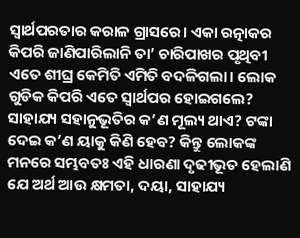ସ୍ୱାର୍ଥପରତାର କରାଳ ଗ୍ରାସରେ। ଏକା ରତ୍ନାକର କିପରି ଜାଣିପାରିଲାନି ତା’ ଚାରିପାଖର ପୃଥିବୀ ଏତେ ଶୀଘ୍ର କେମିତି ଏମିତି ବଦଳିଗଲା। ଲୋକ ଗୁଡିକ କିପରି ଏତେ ସ୍ୱାର୍ଥପର ହୋଇଗଲେ? ସାହାଯ୍ୟ ସହାନୁଭୂତିର କ’ଣ ମୂଲ୍ୟ ଥାଏ? ଟଙ୍କା ଦେଇ କ’ଣ ୟାକୁ କିଣି ହେବ? କିନ୍ତୁ ଲୋକଙ୍କ ମନରେ ସମ୍ଭବତଃ ଏହି ଧାରଣା ଦୃଢୀଭୂତ ହେଲାଣି ଯେ ଅର୍ଥ ଆଉ କ୍ଷମତା, ଦୟା, ସାହାଯ୍ୟ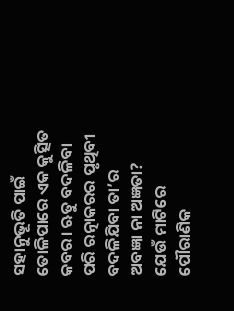ସହାନୁଭୂତି ପାଇଁ ତୋଳିପାରେ ଏକ କୁତ୍ସିତ କବର। ଋତୁ ବଦଳିବା ପରି ରତ୍ନାକରର ପୃଥିବୀ ବଦଳିଯିବା ତା’ର ଅବଜ୍ଞା ନା ଅଜ୍ଞତା? ଯେଉଁ ମାଟିରେ ପୌରାଣିକ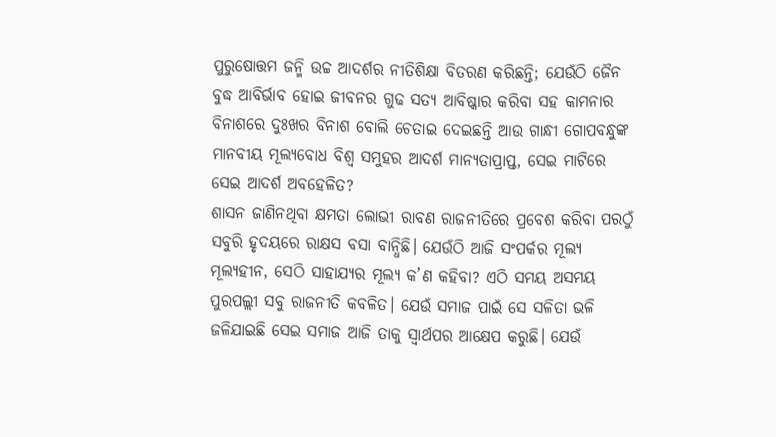ପୁରୁଷୋତ୍ତମ ଜନ୍ମି ଉଚ୍ଚ ଆଦର୍ଶର ନୀତିଶିକ୍ଷା ବିତରଣ କରିଛନ୍ତି; ଯେଉଁଠି ଜୈନ ବୁଦ୍ଧ ଆବିର୍ଭାବ ହୋଇ ଜୀବନର ଗୁଢ ସତ୍ୟ ଆବିଷ୍କାର କରିବା ସହ କାମନାର ବିନାଶରେ ଦୁଃଖର ବିନାଶ ବୋଲି ଚେତାଇ ଦେଇଛନ୍ତି ଆଉ ଗାନ୍ଧୀ ଗୋପବନ୍ଧୁଙ୍କ ମାନବୀୟ ମୂଲ୍ୟବୋଧ ବିଶ୍ୱ ସମୁହର ଆଦର୍ଶ ମାନ୍ୟତାପ୍ରାପ୍ତ, ସେଇ ମାଟିରେ ସେଇ ଆଦର୍ଶ ଅବହେଳିତ?
ଶାସନ ଜାଣିନଥିବା କ୍ଷମତା ଲୋଭୀ ରାବଣ ରାଜନୀତିରେ ପ୍ରବେଶ କରିବା ପରଠୁଁ ସବୁରି ହୃଦୟରେ ରାକ୍ଷସ ବସା ବାନ୍ଧିଛି। ଯେଉଁଠି ଆଜି ସଂପର୍କର ମୂଲ୍ୟ ମୂଲ୍ୟହୀନ, ସେଠି ସାହାଯ୍ୟର ମୂଲ୍ୟ କ’ଣ କହିବା? ଏଠି ସମୟ ଅସମୟ ପୁରପଲ୍ଲୀ ସବୁ ରାଜନୀତି କବଳିତ। ଯେଉଁ ସମାଜ ପାଇଁ ସେ ସଳିତା ଭଳି ଜଳିଯାଇଛି ସେଇ ସମାଜ ଆଜି ତାକୁ ସ୍ୱାର୍ଥପର ଆକ୍ଷେପ କରୁଛି। ଯେଉଁ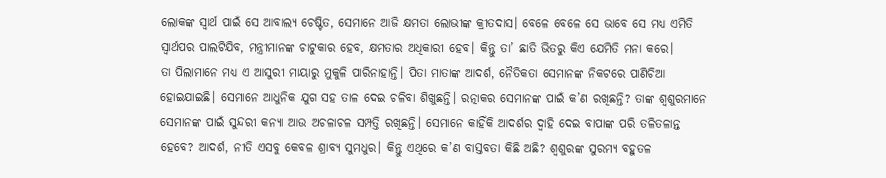ଲୋକଙ୍କ ସ୍ୱାର୍ଥ ପାଇଁ ସେ ଆବାଲ୍ୟ ଚେଷ୍ଟିତ, ସେମାନେ ଆଜି କ୍ଷମତା ଲୋଭୀଙ୍କ କ୍ରୀତଦାସ। ବେଳେ ବେଳେ ସେ ଭାବେ ସେ ମଧ୍ୟ ଏମିତି ସ୍ୱାର୍ଥପର ପାଲଟିଯିବ, ମନ୍ତ୍ରୀମାନଙ୍କ ଚାଟୁକାର ହେବ, କ୍ଷମତାର ଅଧିକାରୀ ହେବ। କିନ୍ତୁ ତା’ ଛାତି ଭିତରୁ କିଏ ଯେମିତି ମନା କରେ।
ତା ପିଲାମାନେ ମଧ୍ୟ ଏ ଆସୁରୀ ମାୟାରୁ ମୁକୁଳି ପାରିନାହାନ୍ତି। ପିତା ମାତାଙ୍କ ଆଦର୍ଶ, ନୈତିକତା ସେମାନଙ୍କ ନିକଟରେ ପାଣିଚିଆ ହୋଇଯାଇଛି। ସେମାନେ ଆଧୁନିକ ଯୁଗ ସହ ତାଳ ଦେଇ ଚଳିବା ଶିଖୁଛନ୍ତି। ରତ୍ନାକର ସେମାନଙ୍କ ପାଇଁ କ’ଣ ରଖିଛନ୍ତି? ତାଙ୍କ ଶ୍ୱଶୁରମାନେ ସେମାନଙ୍କ ପାଇଁ ସୁନ୍ଦରୀ କନ୍ୟା ଆଉ ଅଚଳାଚଳ ସମ୍ପତ୍ତି ରଖିଛନ୍ତି। ସେମାନେ କାହିଁକି ଆଦର୍ଶର ଦ୍ୱାହି ଦେଇ ବାପାଙ୍କ ପରି ତଳିତଳାନ୍ତ ହେବେ? ଆଦର୍ଶ, ନୀତି ଏସବୁ କେବଳ ଶ୍ରାବ୍ୟ ସୁମଧୁର। କିନ୍ତୁ ଏଥିରେ କ’ଣ ବାସ୍ତବତା କିଛି ଅଛି? ଶ୍ୱଶୁରଙ୍କ ସୁରମ୍ୟ ବହୁତଳ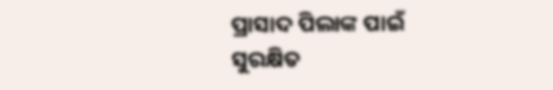ପ୍ରାସାଦ ପିଲାଙ୍କ ପାଇଁ ସୁରକ୍ଷିତ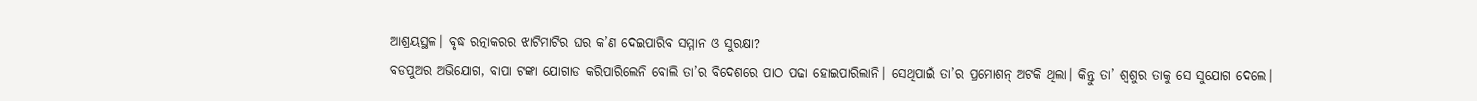ଆଶ୍ରୟସ୍ଥଳ। ବୃଦ୍ଧ ରତ୍ନାକରର ଝାଟିମାଟିର ଘର କ’ଣ ଦେଇପାରିବ ସମ୍ମାନ ଓ ସୁରକ୍ଷା?
ବଡପୁଅର ଅଭିଯୋଗ, ବାପା ଟଙ୍କା ଯୋଗାଡ କରିପାରିଲେନି ବୋଲି ତା’ର ବିଦେଶରେ ପାଠ ପଢା ହୋଇପାରିଲାନି। ସେଥିପାଇଁ ତା’ର ପ୍ରମୋଶନ୍ ଅଟକି ଥିଲା। କିନ୍ତୁ ତା’ ଶ୍ୱଶୁର ତାକୁ ସେ ସୁଯୋଗ ଦେଲେ।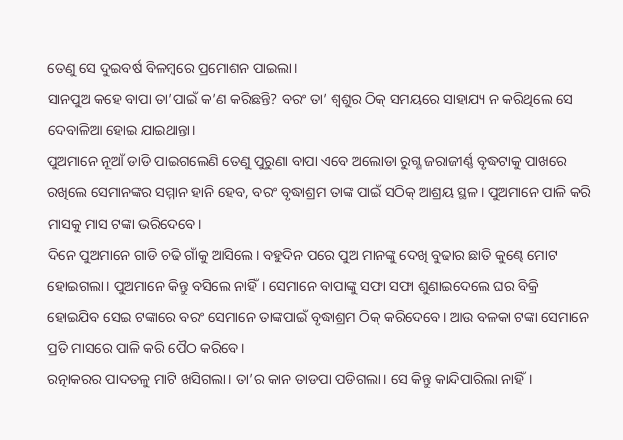ତେଣୁ ସେ ଦୁଇବର୍ଷ ବିଳମ୍ବରେ ପ୍ରମୋଶନ ପାଇଲା।
ସାନପୁଅ କହେ ବାପା ତା’ପାଇଁ କ’ଣ କରିଛନ୍ତି? ବରଂ ତା’ ଶ୍ୱଶୁର ଠିକ୍ ସମୟରେ ସାହାଯ୍ୟ ନ କରିଥିଲେ ସେ ଦେବାଳିଆ ହୋଇ ଯାଇଥାନ୍ତା।
ପୁଅମାନେ ନୂଆଁ ଡାଡି ପାଇଗଲେଣି ତେଣୁ ପୁରୁଣା ବାପା ଏବେ ଅଲୋଡା ରୁଗ୍ଣ ଜରାଜୀର୍ଣ୍ଣ ବୃଦ୍ଧଟାକୁ ପାଖରେ ରଖିଲେ ସେମାନଙ୍କର ସମ୍ମାନ ହାନି ହେବ, ବରଂ ବୃଦ୍ଧାଶ୍ରମ ତାଙ୍କ ପାଇଁ ସଠିକ୍ ଆଶ୍ରୟ ସ୍ଥଳ। ପୁଅମାନେ ପାଳି କରି ମାସକୁ ମାସ ଟଙ୍କା ଭରିଦେବେ।
ଦିନେ ପୁଅମାନେ ଗାଡି ଚଢି ଗାଁକୁ ଆସିଲେ। ବହୁଦିନ ପରେ ପୁଅ ମାନଙ୍କୁ ଦେଖି ବୁଢାର ଛାତି କୁଣ୍ଢେ ମୋଟ ହୋଇଗଲା। ପୁଅମାନେ କିନ୍ତୁ ବସିଲେ ନାହିଁ। ସେମାନେ ବାପାଙ୍କୁ ସଫା ସଫା ଶୁଣାଇଦେଲେ ଘର ବିକ୍ରି ହୋଇଯିବ ସେଇ ଟଙ୍କାରେ ବରଂ ସେମାନେ ତାଙ୍କପାଇଁ ବୃଦ୍ଧାଶ୍ରମ ଠିକ୍ କରିଦେବେ। ଆଉ ବଳକା ଟଙ୍କା ସେମାନେ ପ୍ରତି ମାସରେ ପାଳି କରି ପୈଠ କରିବେ।
ରତ୍ନାକରର ପାଦତଳୁ ମାଟି ଖସିଗଲା। ତା’ର କାନ ତାଡପା ପଡିଗଲା। ସେ କିନ୍ତୁ କାନ୍ଦିପାରିଲା ନାହିଁ।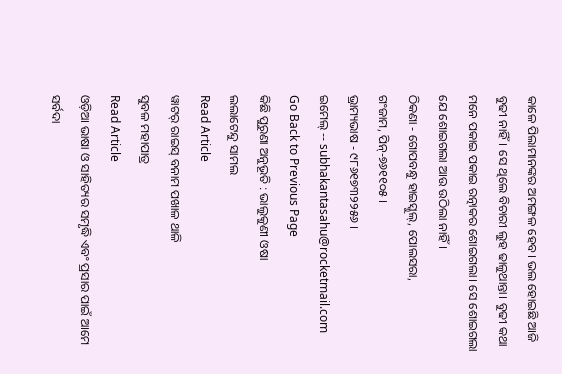କାଳେ ପିଲାମାନଙ୍କର ଅମଙ୍ଗଳ ହେବ। ଭଲ ହୋଇଛି ଆଜି ବୁଢୀ ନାହିଁ। ସେ ଥିଲେ ବିଚାରୀ ଲୁହ ଢାଳୁଥାନ୍ତା। ବୁଢୀ କଥା ମନେ ପକାଇ ପକାଇ ରତ୍ନାକର ଶୋଇଗଲା। ସେ ଶୋଇଗଲା ଯେ ଶୋଇଗଲା ଆଉ ଉଠିଲା ନାହିଁ।
ଠିକଣା - ଗୋପବନ୍ଧୁ ହାଇସ୍କୁଲ୍, ପୋଲସରା,
ଗଂଜାମ, ପିନ୍-୭୬୧୧୦୫ ।
ଭ୍ରାମ୍ୟଭାଷ - ୯୮୬୧୭୩୨୨୫୬ ।
ଇମେଲ୍ -- subhakantasahu@rocketmail.com
Go Back to Previous Page
କିଛି ପୁରୁଣା ଅନୁଭୂତି : ଭାଲୁକୁଣୀ ଓଷା
ଲଲାଟେନ୍ଦୁ ସାମଲ
Read Article
ୱାଟର୍ ରାଇସ୍ ବନାମ ପଖାଳ ଥାଳି
ସୁବଳ ମହାପାତ୍ର
Read Article
ଓଡ଼ିଆ ଭାଷା ଓ ସାହିତ୍ୟର ସମୃଦ୍ଧି ଏବଂ ପ୍ରସାର ପାଇଁ ଆମେ ସର୍ବଦା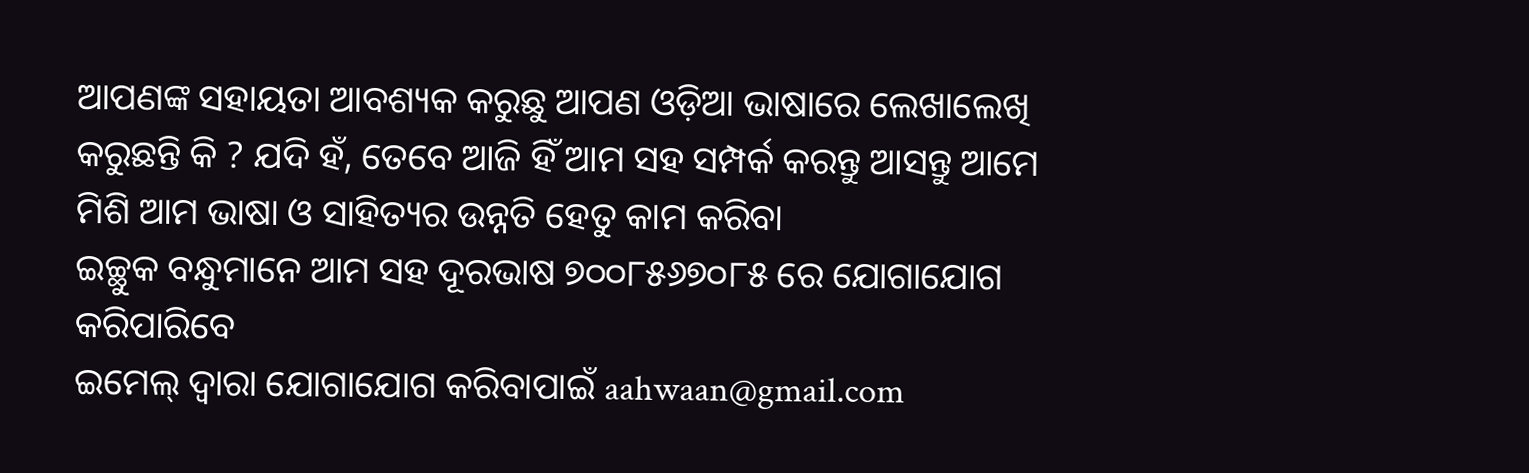ଆପଣଙ୍କ ସହାୟତା ଆବଶ୍ୟକ କରୁଛୁ ଆପଣ ଓଡ଼ିଆ ଭାଷାରେ ଲେଖାଲେଖି କରୁଛନ୍ତି କି ? ଯଦି ହଁ, ତେବେ ଆଜି ହିଁ ଆମ ସହ ସମ୍ପର୍କ କରନ୍ତୁ ଆସନ୍ତୁ ଆମେ ମିଶି ଆମ ଭାଷା ଓ ସାହିତ୍ୟର ଉନ୍ନତି ହେତୁ କାମ କରିବା
ଇଚ୍ଛୁକ ବନ୍ଧୁମାନେ ଆମ ସହ ଦୂରଭାଷ ୭୦୦୮୫୬୭୦୮୫ ରେ ଯୋଗାଯୋଗ କରିପାରିବେ
ଇମେଲ୍ ଦ୍ବାରା ଯୋଗାଯୋଗ କରିବାପାଇଁ aahwaan@gmail.com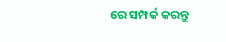ରେ ସମ୍ପର୍କ କରନ୍ତୁ